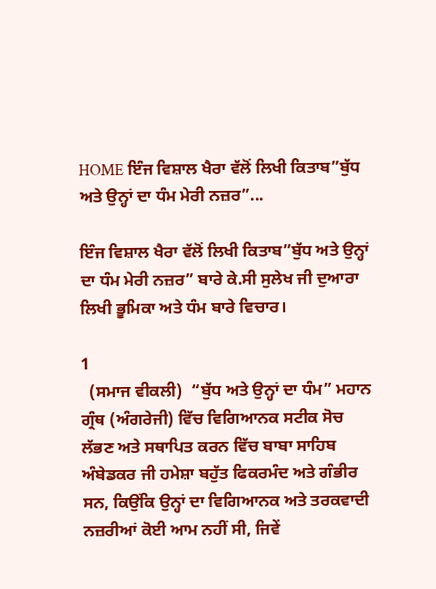HOME ਇੰਜ ਵਿਸ਼ਾਲ ਖੈਰਾ ਵੱਲੋਂ ਲਿਖੀ ਕਿਤਾਬ”ਬੁੱਧ ਅਤੇ ਉਨ੍ਹਾਂ ਦਾ ਧੰਮ ਮੇਰੀ ਨਜ਼ਰ”...

ਇੰਜ ਵਿਸ਼ਾਲ ਖੈਰਾ ਵੱਲੋਂ ਲਿਖੀ ਕਿਤਾਬ”ਬੁੱਧ ਅਤੇ ਉਨ੍ਹਾਂ ਦਾ ਧੰਮ ਮੇਰੀ ਨਜ਼ਰ” ਬਾਰੇ ਕੇ.ਸੀ ਸੁਲੇਖ ਜੀ ਦੁਆਰਾ ਲਿਖੀ ਭੂਮਿਕਾ ਅਤੇ ਧੰਮ ਬਾਰੇ ਵਿਚਾਰ।

1
  (ਸਮਾਜ ਵੀਕਲੀ)  “ਬੁੱਧ ਅਤੇ ਉਨ੍ਹਾਂ ਦਾ ਧੰਮ” ਮਹਾਨ ਗ੍ਰੰਥ (ਅੰਗਰੇਜੀ) ਵਿੱਚ ਵਿਗਿਆਨਕ ਸਟੀਕ ਸੋਚ ਲੱਭਣ ਅਤੇ ਸਥਾਪਿਤ ਕਰਨ ਵਿੱਚ ਬਾਬਾ ਸਾਹਿਬ ਅੰਬੇਡਕਰ ਜੀ ਹਮੇਸ਼ਾ ਬਹੁੱਤ ਫਿਕਰਮੰਦ ਅਤੇ ਗੰਭੀਰ ਸਨ, ਕਿਉਂਕਿ ਉਨ੍ਹਾਂ ਦਾ ਵਿਗਿਆਨਕ ਅਤੇ ਤਰਕਵਾਦੀ ਨਜ਼ਰੀਆਂ ਕੋਈ ਆਮ ਨਹੀਂ ਸੀ, ਜਿਵੇਂ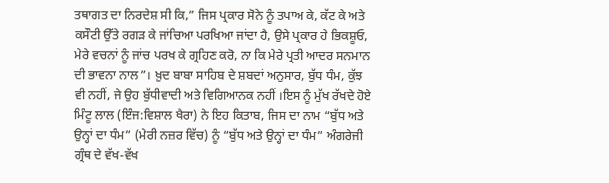ਤਥਾਗਤ ਦਾ ਨਿਰਦੇਸ਼ ਸੀ ਕਿ,” ਜਿਸ ਪ੍ਰਕਾਰ ਸੋਨੇ ਨੂੰ ਤਪਾਅ ਕੇ, ਕੱਟ ਕੇ ਅਤੇ ਕਸੌਟੀ ਉੱਤੇ ਰਗੜ ਕੇ ਜਾਂਚਿਆ ਪਰਖਿਆ ਜਾਂਦਾ ਹੈ, ਉਸੇ ਪ੍ਰਕਾਰ ਹੇ ਭਿਕਸ਼ੂਓ, ਮੇਰੇ ਵਚਨਾਂ ਨੂੰ ਜਾਂਚ ਪਰਖ ਕੇ ਗ੍ਰਹਿਣ ਕਰੋ, ਨਾ ਕਿ ਮੇਰੇ ਪ੍ਰਤੀ ਆਦਰ ਸਨਮਾਨ ਦੀ ਭਾਵਨਾ ਨਾਲ”। ਖ਼ੁਦ ਬਾਬਾ ਸਾਹਿਬ ਦੇ ਸ਼ਬਦਾਂ ਅਨੁਸਾਰ, ਬੁੱਧ ਧੰਮ, ਕੁੱਝ ਵੀ ਨਹੀਂ, ਜੇ ਉਹ ਬੁੱਧੀਵਾਦੀ ਅਤੇ ਵਿਗਿਆਨਕ ਨਹੀਂ ।ਇਸ ਨੂੰ ਮੁੱਖ ਰੱਖਦੇ ਹੋਏ ਮਿੰਟੂ ਲਾਲ (ਇੰਜ:ਵਿਸ਼ਾਲ ਖੈਰਾ) ਨੇ ਇਹ ਕਿਤਾਬ, ਜਿਸ ਦਾ ਨਾਮ “ਬੁੱਧ ਅਤੇ ਉਨ੍ਹਾਂ ਦਾ ਧੰਮ” (ਮੇਰੀ ਨਜ਼ਰ ਵਿੱਚ) ਨੂੰ “ਬੁੱਧ ਅਤੇ ਉਨ੍ਹਾਂ ਦਾ ਧੰਮ” ਅੰਗਰੇਜੀ ਗ੍ਰੰਥ ਦੇ ਵੱਖ-ਵੱਖ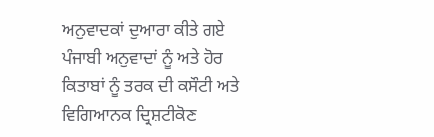ਅਨੁਵਾਦਕਾਂ ਦੁਆਰਾ ਕੀਤੇ ਗਏ ਪੰਜਾਬੀ ਅਨੁਵਾਦਾਂ ਨੂੰ ਅਤੇ ਹੋਰ ਕਿਤਾਬਾਂ ਨੂੰ ਤਰਕ ਦੀ ਕਸੌਟੀ ਅਤੇ ਵਿਗਿਆਨਕ ਦ੍ਰਿਸ਼ਟੀਕੋਣ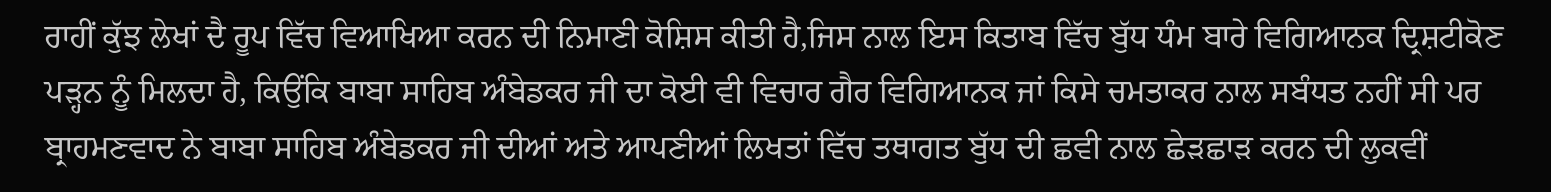ਰਾਹੀਂ ਕੁੱਝ ਲੇਖਾਂ ਦੈ ਰੂਪ ਵਿੱਚ ਵਿਆਖਿਆ ਕਰਨ ਦੀ ਨਿਮਾਣੀ ਕੋਸ਼ਿਸ ਕੀਤੀ ਹੈ,ਜਿਸ ਨਾਲ ਇਸ ਕਿਤਾਬ ਵਿੱਚ ਬੁੱਧ ਧੰਮ ਬਾਰੇ ਵਿਗਿਆਨਕ ਦ੍ਰਿਸ਼ਟੀਕੋਣ ਪੜ੍ਹਨ ਨੂੰ ਮਿਲਦਾ ਹੈ, ਕਿਉਂਕਿ ਬਾਬਾ ਸਾਹਿਬ ਅੰਬੇਡਕਰ ਜੀ ਦਾ ਕੋਈ ਵੀ ਵਿਚਾਰ ਗੈਰ ਵਿਗਿਆਨਕ ਜਾਂ ਕਿਸੇ ਚਮਤਾਕਰ ਨਾਲ ਸਬੰਧਤ ਨਹੀਂ ਸੀ ਪਰ ਬ੍ਰਾਹਮਣਵਾਦ ਨੇ ਬਾਬਾ ਸਾਹਿਬ ਅੰਬੇਡਕਰ ਜੀ ਦੀਆਂ ਅਤੇ ਆਪਣੀਆਂ ਲਿਖਤਾਂ ਵਿੱਚ ਤਥਾਗਤ ਬੁੱਧ ਦੀ ਛਵੀ ਨਾਲ ਛੇੜਛਾੜ ਕਰਨ ਦੀ ਲੁਕਵੀਂ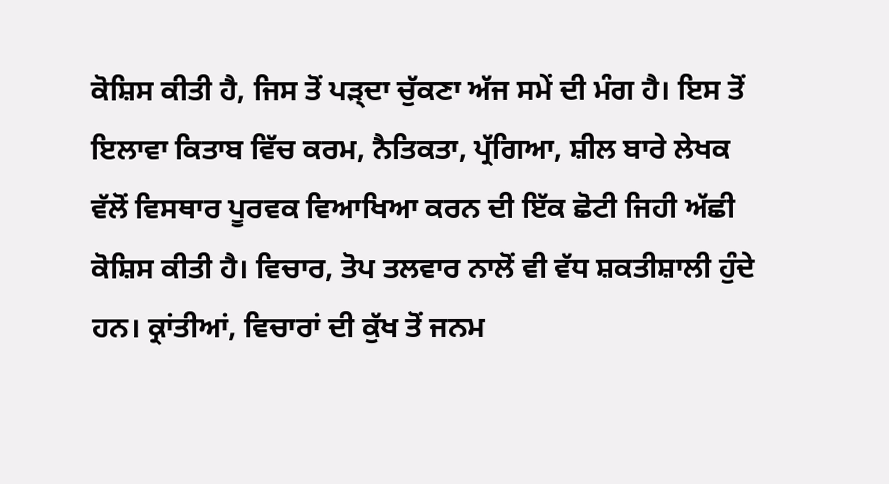ਕੋਸ਼ਿਸ ਕੀਤੀ ਹੈ, ਜਿਸ ਤੋਂ ਪੜ੍ਦਾ ਚੁੱਕਣਾ ਅੱਜ ਸਮੇਂ ਦੀ ਮੰਗ ਹੈ। ਇਸ ਤੋਂ ਇਲਾਵਾ ਕਿਤਾਬ ਵਿੱਚ ਕਰਮ, ਨੈਤਿਕਤਾ, ਪ੍ਰੱਗਿਆ, ਸ਼ੀਲ ਬਾਰੇ ਲੇਖਕ ਵੱਲੋਂ ਵਿਸਥਾਰ ਪੂਰਵਕ ਵਿਆਖਿਆ ਕਰਨ ਦੀ ਇੱਕ ਛੋਟੀ ਜਿਹੀ ਅੱਛੀ ਕੋਸ਼ਿਸ ਕੀਤੀ ਹੈ। ਵਿਚਾਰ, ਤੋਪ ਤਲਵਾਰ ਨਾਲੋਂ ਵੀ ਵੱਧ ਸ਼ਕਤੀਸ਼ਾਲੀ ਹੁੰਦੇ ਹਨ। ਕ੍ਰਾਂਤੀਆਂ, ਵਿਚਾਰਾਂ ਦੀ ਕੁੱਖ ਤੋਂ ਜਨਮ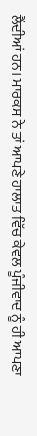ਲੈਂਦੀਆਂ ਹਨ। ਮਾਰਕਸ ਨੇ ਤਾਂ ਆਪਣੇ ਹਾਲਾਤ ਵਿੱਚ ਕੇਵਲ ਪੂੰਜੀਵਾਦ ਨੂੰ ਹੀ ਆਪਣਾ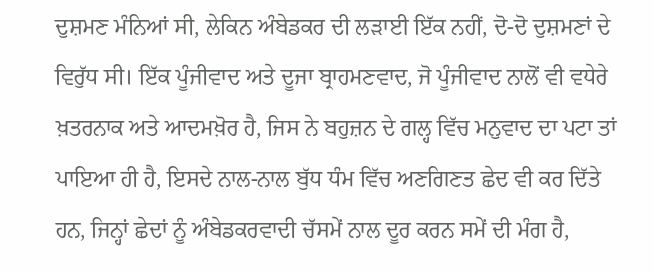ਦੁਸ਼ਮਣ ਮੰਨਿਆਂ ਸੀ, ਲੇਕਿਨ ਅੰਬੇਡਕਰ ਦੀ ਲੜਾਈ ਇੱਕ ਨਹੀਂ, ਦੋ-ਦੋ ਦੁਸ਼ਮਣਾਂ ਦੇ ਵਿਰੁੱਧ ਸੀ। ਇੱਕ ਪੂੰਜੀਵਾਦ ਅਤੇ ਦੂਜਾ ਬ੍ਰਾਹਮਣਵਾਦ, ਜੋ ਪੂੰਜੀਵਾਦ ਨਾਲੋਂ ਵੀ ਵਧੇਰੇ ਖ਼ਤਰਨਾਕ ਅਤੇ ਆਦਮਖ਼ੋਰ ਹੈ, ਜਿਸ ਨੇ ਬਹੁਜ਼ਨ ਦੇ ਗਲ੍ਹ ਵਿੱਚ ਮਨੁਵਾਦ ਦਾ ਪਟਾ ਤਾਂ ਪਾਇਆ ਹੀ ਹੈ, ਇਸਦੇ ਨਾਲ-ਨਾਲ ਬੁੱਧ ਧੰਮ ਵਿੱਚ ਅਣਗਿਣਤ ਛੇਦ ਵੀ ਕਰ ਦਿੱਤੇ ਹਨ, ਜਿਨ੍ਹਾਂ ਛੇਦਾਂ ਨੂੰ ਅੰਬੇਡਕਰਵਾਦੀ ਚੱਸਮੇਂ ਨਾਲ ਦੂਰ ਕਰਨ ਸਮੇਂ ਦੀ ਮੰਗ ਹੈ,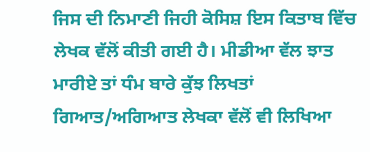ਜਿਸ ਦੀ ਨਿਮਾਣੀ ਜਿਹੀ ਕੋਸਿਸ਼ ਇਸ ਕਿਤਾਬ ਵਿੱਚ ਲੇਖਕ ਵੱਲੋਂ ਕੀਤੀ ਗਈ ਹੈ। ਮੀਡੀਆ ਵੱਲ ਝਾਤ ਮਾਰੀਏ ਤਾਂ ਧੰਮ ਬਾਰੇ ਕੁੱਝ ਲਿਖਤਾਂ ਗਿਆਤ/ਅਗਿਆਤ ਲੇਖਕਾ ਵੱਲੋਂ ਵੀ ਲਿਖਿਆ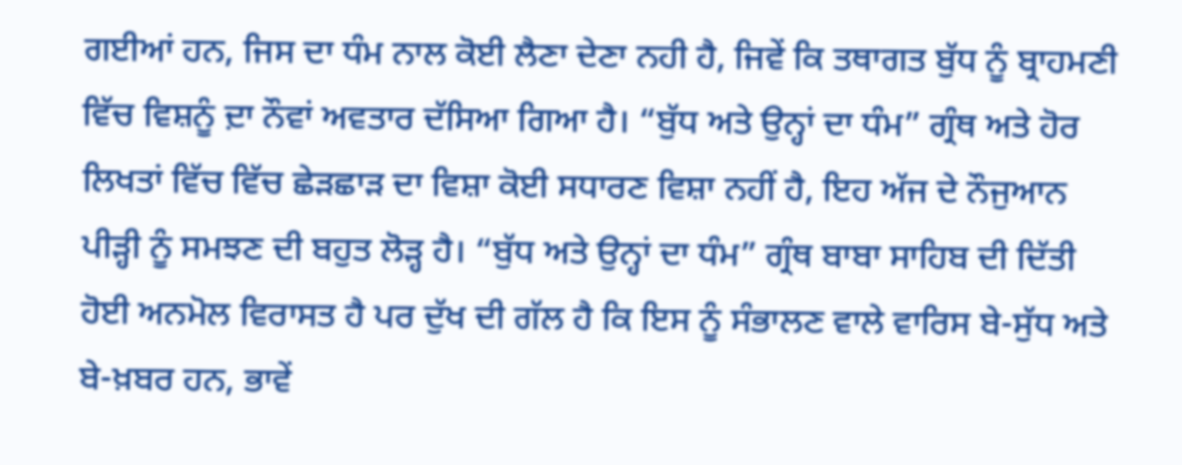ਗਈਆਂ ਹਨ, ਜਿਸ ਦਾ ਧੰਮ ਨਾਲ ਕੋਈ ਲੈਣਾ ਦੇਣਾ ਨਹੀ ਹੈ, ਜਿਵੇਂ ਕਿ ਤਥਾਗਤ ਬੁੱਧ ਨੂੰ ਬ੍ਰਾਹਮਣੀ ਵਿੱਚ ਵਿਸ਼ਨੂੰ ਦ਼ਾ ਨੌਵਾਂ ਅਵਤਾਰ ਦੱਸਿਆ ਗਿਆ ਹੈ। “ਬੁੱਧ ਅਤੇ ਉਨ੍ਹਾਂ ਦਾ ਧੰਮ” ਗ੍ਰੰਥ ਅਤੇ ਹੋਰ ਲਿਖਤਾਂ ਵਿੱਚ ਵਿੱਚ ਛੇੜਛਾੜ ਦਾ ਵਿਸ਼ਾ ਕੋਈ ਸਧਾਰਣ ਵਿਸ਼ਾ ਨਹੀਂ ਹੈ, ਇਹ ਅੱਜ ਦੇ ਨੌਜੁਆਨ ਪੀੜ੍ਹੀ ਨੂੰ ਸਮਝਣ ਦੀ ਬਹੁਤ ਲੋੜ੍ਹ ਹੈ। “ਬੁੱਧ ਅਤੇ ਉਨ੍ਹਾਂ ਦਾ ਧੰਮ” ਗ੍ਰੰਥ ਬਾਬਾ ਸਾਹਿਬ ਦੀ ਦਿੱਤੀ ਹੋਈ ਅਨਮੋਲ ਵਿਰਾਸਤ ਹੈ ਪਰ ਦੁੱਖ ਦੀ ਗੱਲ ਹੈ ਕਿ ਇਸ ਨੂੰ ਸੰਭਾਲਣ ਵਾਲੇ ਵਾਰਿਸ ਬੇ-ਸੁੱਧ ਅਤੇ ਬੇ-ਖ਼ਬਰ ਹਨ, ਭਾਵੇਂ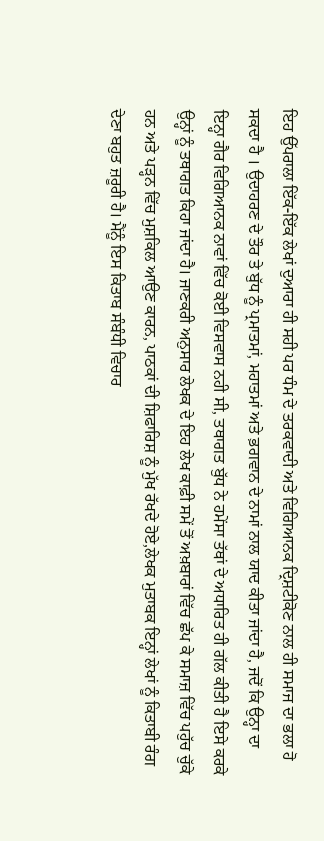ਇਹ ਉੱਪਰਾਲਾ ਇੱਕ-ਇੱਕ ਲੇਖਾਂ ਦੁਆਰਾ ਹੀ ਸਹੀ ਪਰ ਧੰਮ ਦੇ ਤਰਕਵਾਦੀ ਅਤੇ ਵਿਗਿਆਨਕ ਦ੍ਰਿਸ਼ਟੀਕੋਣ ਨਾਲ ਹੀ ਸਮਾਜ ਦਾ ਭਲਾ ਹੋ ਸਕਦਾ ਹੈ । ਉਦਾਹਰਣ ਦੇ ਤੌਰ ਤੇ ਬੁੱਧ ਨੂੰ ਪ੍ਰਮਾਤਮਾਂ, ਮਹਾਤਮਾਂ ਅਤੇ ਭ਼ਗਵਾਨ ਦੇ ਨਾਮਾਂ ਨਾਲ ਯਾਦ ਕੀਤਾ ਜਾਂਦਾ ਹੈ, ਜਦੋਂ ਕਿ ਉਨ੍ਹਾ ਦਾ ਇਨ੍ਹਾ ਗੈਰ ਵਿਗਿਆਨਕ ਨਾਵਾਂ ਵਿੱਚ ਕੋਈ ਵਿਸਵਾਸ ਨਹੀ ਸੀ, ਤਥਾਗਤ ਬੁੱਧ ਨੇ ਹਮੇਂਸਾ ਤੱਥਾਂ ਦੇ ਅਧਾਰਿਤ ਹੀ ਗੱਲ ਕੀਤੀ ਹੈ ਇਸੇ ਕਰਕੇ ਉਨ੍ਹਾਂ ਨੂੰ ਤਥਾਗਤ ਕਿਹਾ ਜਾਂਦਾ ਹੈ। ਜਾਣਕਰੀ ਅਨੁਸਾਰ ਲੇਖਕ ਦੇ ਇਹ ਲੇਖ ਕਾਫ਼ੀ ਸਮੇਂ ਤੋਂ ਅਖ਼ਬਾਰਾਂ ਵਿੱਚ ਛੱਪ ਕੇ ਸਮਾਜ਼ ਵਿੱਚ ਪਹੁੱਚ ਚੁੱਕੇ ਹਨ ਅਤੇ ਪੜ੍ਹਨ ਵਿੱਚ ਮੁਸ਼ਕਿਲ ਆਉਣ ਕਾਰਨ, ਪਾਠਕਾਂ ਦੀ ਸ਼ਿਫਾਰਿਸ਼ ਨੂੰ ਮੁੱਖ ਰੱਖਦੇ ਹੋਏ,ਲੇਖਕ ਮੁਤਾਬਕ ਇਨ੍ਹਾਂ ਲੇਖਾਂ ਨੂੰ ਕਿਤਾਬੀ ਰੰਗ ਦੇਣਾ ਬਹੁਤ ਜ਼ਰੂਰੀ ਹੈ। ਮੈਂਨੂੰ ਇਸ ਕਿਤਾਬ ਸੰਬੰਧੀ ਵਿਚਾਰ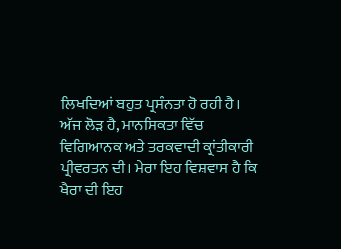ਲਿਖਦਿਆਂ ਬਹੁਤ ਪ੍ਰਸੰਨਤਾ ਹੋ ਰਹੀ ਹੈ। ਅੱਜ ਲੋੜ ਹੈ, ਮਾਨਸਿਕਤਾ ਵਿੱਚ ਵਿਗਿਆਨਕ ਅਤੇ ਤਰਕਵਾਦੀ ਕ੍ਰਾਂਤੀਕਾਰੀ ਪ੍ਰੀਵਰਤਨ ਦੀ। ਮੇਰਾ ਇਹ ਵਿਸ਼ਵਾਸ ਹੈ ਕਿ ਖੈਰਾ ਦੀ ਇਹ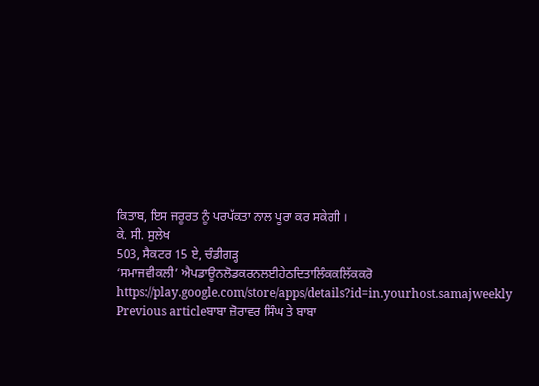ਕਿਤਾਬ, ਇਸ ਜਰੂਰਤ ਨੂੰ ਪਰਪੱਕਤਾ ਨਾਲ ਪੂਰਾ ਕਰ ਸਕੇਗੀ ।
ਕੇ. ਸੀ. ਸੁਲੇਖ
503, ਸੈਕਟਰ 15 ਏ, ਚੰਡੀਗੜ੍ਹ
‘ਸਮਾਜਵੀਕਲੀ’ ਐਪਡਾਊਨਲੋਡਕਰਨਲਈਹੇਠਦਿਤਾਲਿੰਕਕਲਿੱਕਕਰੋ
https://play.google.com/store/apps/details?id=in.yourhost.samajweekly
Previous articleਬਾਬਾ ਜ਼ੋਰਾਵਰ ਸਿੰਘ ਤੇ ਬਾਬਾ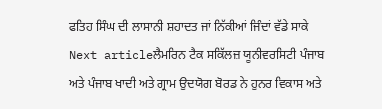ਫਤਿਹ ਸਿੰਘ ਦੀ ਲਾਸਾਨੀ ਸ਼ਹਾਦਤ ਜਾਂ ਨਿੱਕੀਆਂ ਜਿੰਦਾਂ ਵੱਡੇ ਸਾਕੇ
Next articleਲੈਮਰਿਨ ਟੈਕ ਸਕਿੱਲਜ਼ ਯੂਨੀਵਰਸਿਟੀ ਪੰਜਾਬ ਅਤੇ ਪੰਜਾਬ ਖਾਦੀ ਅਤੇ ਗ੍ਰਾਮ ਉਦਯੋਗ ਬੋਰਡ ਨੇ ਹੁਨਰ ਵਿਕਾਸ ਅਤੇ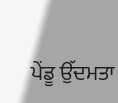ਪੇਂਡੂ ਉੱਦਮਤਾ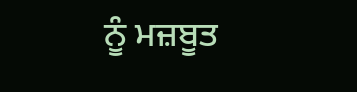ਨੂੰ ਮਜ਼ਬੂਤ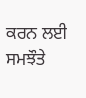ਕਰਨ ਲਈ ਸਮਝੌਤੇ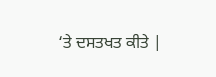‘ਤੇ ਦਸਤਖਤ ਕੀਤੇ |